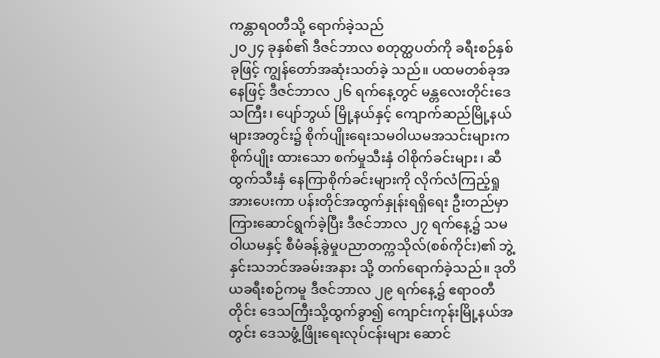ကန္တာရဝတီသို့ ရောက်ခဲ့သည်
၂၀၂၄ ခုနှစ်၏ ဒီဇင်ဘာလ စတုတ္ထပတ်ကို ခရီးစဉ်နှစ်ခုဖြင့် ကျွန်တော်အဆုံးသတ်ခဲ့ သည်။ ပထမတစ်ခုအနေဖြင့် ဒီဇင်ဘာလ ၂၆ ရက်နေ့တွင် မန္တလေးတိုင်းဒေသကြီး၊ ပျော်ဘွယ် မြို့နယ်နှင့် ကျောက်ဆည်မြို့နယ်များအတွင်း၌ စိုက်ပျိုးရေးသမဝါယမအသင်းများက စိုက်ပျိုး ထားသော စက်မှုသီးနှံ ဝါစိုက်ခင်းများ၊ ဆီထွက်သီးနှံ နေကြာစိုက်ခင်းများကို လိုက်လံကြည့်ရှု အားပေးကာ ပန်းတိုင်အထွက်နှုန်းရရှိရေး ဦးတည်မှာကြားဆောင်ရွက်ခဲ့ပြီး ဒီဇင်ဘာလ ၂၇ ရက်နေ့၌ သမဝါယမနှင့် စီမံခန့်ခွဲမှုပညာတက္ကသိုလ်(စစ်ကိုင်း)၏ ဘွဲ့နှင်းသဘင်အခမ်းအနား သို့ တက်ရောက်ခဲ့သည်။ ဒုတိယခရီးစဉ်ကမူ ဒီဇင်ဘာလ ၂၉ ရက်နေ့၌ ဧရာဝတီတိုင်း ဒေသကြီးသို့ထွက်ခွာ၍ ကျောင်းကုန်းမြို့နယ်အတွင်း ဒေသဖွံ့ဖြိုးရေးလုပ်ငန်းများ ဆောင်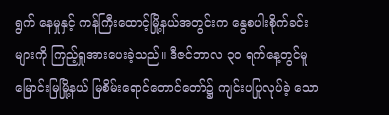ရွက် နေမှုနှင့် ကန်ကြီးထောင့်မြို့နယ်အတွင်းက နွေစပါးစိုက်ခင်းများကို ကြည့်ရှုအားပေးခဲ့သည်။ ဒီဇင်ဘာလ ၃၀ ရက်နေ့တွင်မူ မြောင်းမြမြို့နယ် မြစိမ်းရောင်တောင်တော်၌ ကျင်းပပြုလုပ်ခဲ့ သော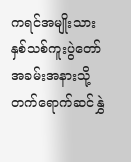ကရင်အမျိုးသား နှစ်သစ်ကူးပွဲတော်အခမ်းအနားသို့ တက်ရောက်ဆင်နွှဲ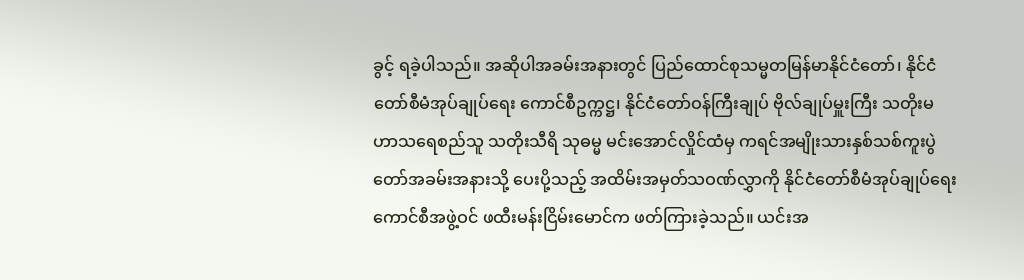ခွင့် ရခဲ့ပါသည်။ အဆိုပါအခမ်းအနားတွင် ပြည်ထောင်စုသမ္မတမြန်မာနိုင်ငံတော်၊ နိုင်ငံတော်စီမံအုပ်ချုပ်ရေး ကောင်စီဥက္ကဋ္ဌ၊ နိုင်ငံတော်ဝန်ကြီးချုပ် ဗိုလ်ချုပ်မှူးကြီး သတိုးမဟာသရေစည်သူ သတိုးသီရိ သုဓမ္မ မင်းအောင်လှိုင်ထံမှ ကရင်အမျိုးသားနှစ်သစ်ကူးပွဲတော်အခမ်းအနားသို့ ပေးပို့သည့် အထိမ်းအမှတ်သဝဏ်လွှာကို နိုင်ငံတော်စီမံအုပ်ချုပ်ရေးကောင်စီအဖွဲ့ဝင် ဖထီးမန်းငြိမ်းမောင်က ဖတ်ကြားခဲ့သည်။ ယင်းအ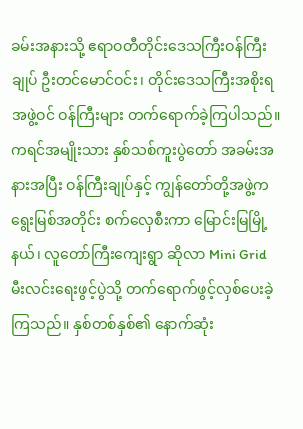ခမ်းအနားသို့ ဧရာဝတီတိုင်းဒေသကြီးဝန်ကြီးချုပ် ဦးတင်မောင်ဝင်း၊ တိုင်းဒေသကြီးအစိုးရအဖွဲ့ဝင် ဝန်ကြီးများ တက်ရောက်ခဲ့ကြပါသည်။ ကရင်အမျိုးသား နှစ်သစ်ကူးပွဲတော် အခမ်းအနားအပြီး ဝန်ကြီးချုပ်နှင့် ကျွန်တော်တို့အဖွဲ့က ရွေးမြစ်အတိုင်း စက်လှေစီးကာ မြောင်းမြမြို့နယ်၊ လူတော်ကြီးကျေးရွာ ဆိုလာ Mini Grid မီးလင်းရေးဖွင့်ပွဲသို့ တက်ရောက်ဖွင့်လှစ်ပေးခဲ့ကြသည်။ နှစ်တစ်နှစ်၏ နောက်ဆုံး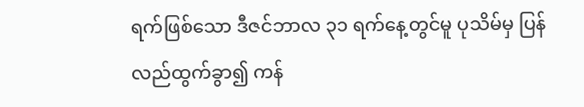ရက်ဖြစ်သော ဒီဇင်ဘာလ ၃၁ ရက်နေ့တွင်မူ ပုသိမ်မှ ပြန်လည်ထွက်ခွာ၍ ကန်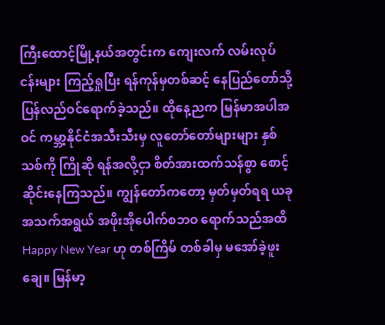ကြီးထောင့်မြို့နယ်အတွင်းက ကျေးလက် လမ်းလုပ်ငန်းများ ကြည့်ရှုပြီး ရန်ကုန်မှတစ်ဆင့် နေပြည်တော်သို့ ပြန်လည်ဝင်ရောက်ခဲ့သည်။ ထိုနေ့ညက မြန်မာအပါအဝင် ကမ္ဘာ့နိုင်ငံအသီးသီးမှ လူတော်တော်များများ နှစ်သစ်ကို ကြိုဆို ရန်အလို့ငှာ စိတ်အားထက်သန်စွာ စောင့်ဆိုင်းနေကြသည်။ ကျွန်တော်ကတော့ မှတ်မှတ်ရရ ယခုအသက်အရွယ် အဖိုးအိုပေါက်စဘဝ ရောက်သည်အထိ Happy New Year ဟု တစ်ကြိမ် တစ်ခါမှ မအော်ခဲ့ဖူးချေ။ မြန်မာ့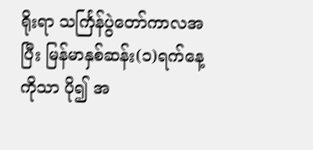ရိုးရာ သင်္ကြန်ပွဲတော်ကာလအပြီး မြန်မာနှစ်ဆန်း(၁)ရက်နေ့ ကိုသာ ပို၍ အ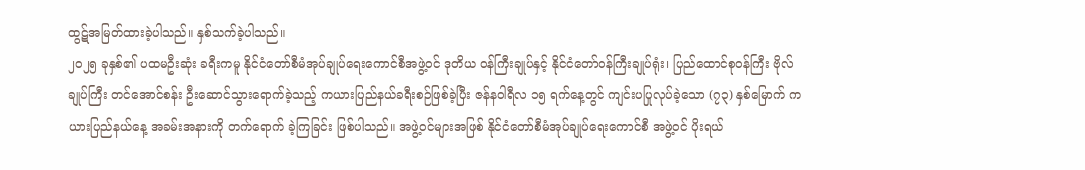ထွဋ်အမြတ်ထားခဲ့ပါသည်။ နှစ်သက်ခဲ့ပါသည်။
၂၀၂၅ ခုနှစ်၏ ပထမဦးဆုံး ခရီးကမူ နိုင်ငံတော်စီမံအုပ်ချုပ်ရေးကောင်စီအဖွဲ့ဝင် ဒုတိယ ဝန်ကြီးချုပ်နှင့် နိုင်ငံတော်ဝန်ကြီးချုပ်ရုံး၊ ပြည်ထောင်စုဝန်ကြီး ဗိုလ်ချုပ်ကြီး တင်အောင်စန်း ဦးဆောင်သွားရောက်ခဲ့သည့် ကယားပြည်နယ်ခရီးစဉ်ဖြစ်ခဲ့ပြီး ဇန်နဝါရီလ ၁၅ ရက်နေ့တွင် ကျင်းပပြုလုပ်ခဲ့သော (၇၃) နှစ်မြောက် ကယားပြည်နယ်နေ့ အခမ်းအနားကို တက်ရောက် ခဲ့ကြခြင်း ဖြစ်ပါသည်။ အဖွဲ့ဝင်များအဖြစ် နိုင်ငံတော်စီမံအုပ်ချုပ်ရေးကောင်စီ အဖွဲ့ဝင် ပိုးရယ်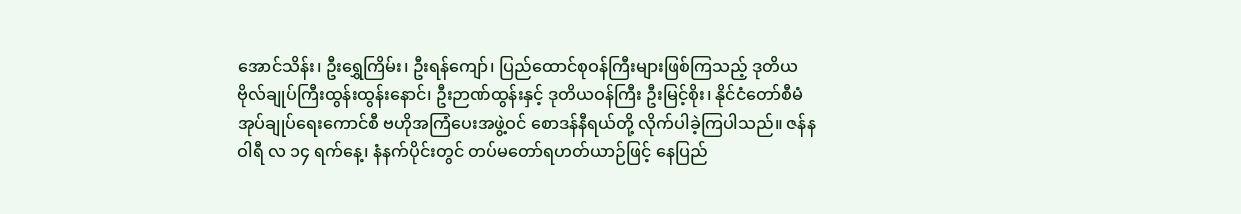အောင်သိန်း၊ ဦးရွှေကြိမ်း၊ ဦးရန်ကျော်၊ ပြည်ထောင်စုဝန်ကြီးများဖြစ်ကြသည့် ဒုတိယ ဗိုလ်ချုပ်ကြီးထွန်းထွန်းနောင်၊ ဦးဉာဏ်ထွန်းနှင့် ဒုတိယဝန်ကြီး ဦးမြင့်စိုး၊ နိုင်ငံတော်စီမံ အုပ်ချုပ်ရေးကောင်စီ ဗဟိုအကြံပေးအဖွဲ့ဝင် စောဒန်နီရယ်တို့ လိုက်ပါခဲ့ကြပါသည်။ ဇန်နဝါရီ လ ၁၄ ရက်နေ့၊ နံနက်ပိုင်းတွင် တပ်မတော်ရဟတ်ယာဉ်ဖြင့် နေပြည်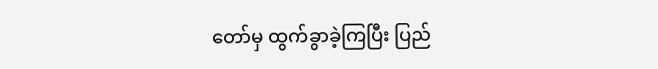တော်မှ ထွက်ခွာခဲ့ကြပြီး ပြည်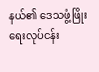နယ်၏ ဒေသဖွံ့ဖြိုးရေးလုပ်ငန်း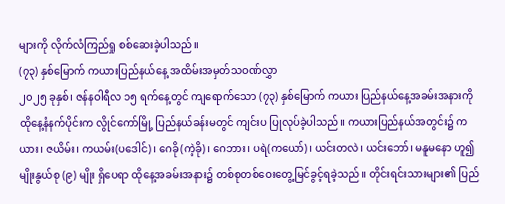များကို လိုက်လံကြည်ရှု စစ်ဆေးခဲ့ပါသည်။
(၇၃) နှစ်မြောက် ကယားပြည်နယ်နေ့ အထိမ်းအမှတ်သဝဏ်လွှာ
၂၀၂၅ ခုနှစ်၊ ဇန်နဝါရီလ ၁၅ ရက်နေ့တွင် ကျရောက်သော (၇၃) နှစ်မြောက် ကယား ပြည်နယ်နေ့အခမ်းအနားကို ထိုနေ့နံနက်ပိုင်းက လွိုင်ကော်မြို့ ပြည်နယ်ခန်းမတွင် ကျင်းပ ပြုလုပ်ခဲ့ပါသည်။ ကယားပြည်နယ်အတွင်း၌ ကယား၊ ဇယိမ်း၊ ကယမ်း(ပဒေါင်)၊ ဂေခို(ကဲ့ခို)၊ ဂေဘား၊ ပရဲ(ကယော်)၊ ယင်းတလဲ၊ ယင်းဘော်၊ မနူမနော ဟူ၍ မျိုးနွယ်စု (၉) မျိုး ရှိပေရာ ထိုနေ့အခမ်းအနား၌ တစ်စုတစ်ဝေးတွေ့မြင်ခွင့်ရခဲ့သည်။ တိုင်းရင်းသားများ၏ ပြည်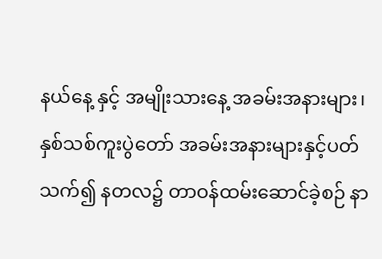နယ်နေ့ နှင့် အမျိုးသားနေ့ အခမ်းအနားများ၊ နှစ်သစ်ကူးပွဲတော် အခမ်းအနားများနှင့်ပတ်သက်၍ နတလ၌ တာဝန်ထမ်းဆောင်ခဲ့စဉ် နာ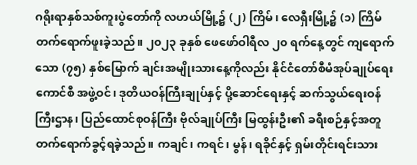ဂရိုးရာနှစ်သစ်ကူးပွဲတော်ကို လဟယ်မြို့၌ (၂) ကြိမ်၊ လေရှီးမြို့၌ (၁) ကြိမ် တက်ရောက်ဖူးခဲ့သည်။ ၂၀၂၃ ခုနှစ် ဖေဖော်ဝါရီလ ၂၀ ရက်နေ့တွင် ကျရောက်သော (၇၅) နှစ်မြောက် ချင်းအမျိုးသားနေ့ကိုလည်း နိုင်ငံတော်စီမံအုပ်ချုပ်ရေး ကောင်စီ အဖွဲ့ဝင်၊ ဒုတိယဝန်ကြီးချုပ်နှင့် ပို့ဆောင်ရေးနှင့် ဆက်သွယ်ရေးဝန်ကြီးဌာန၊ ပြည်ထောင်စုဝန်ကြီး ဗိုလ်ချုပ်ကြီး မြထွန်းဦး၏ ခရီးစဉ်နှင့်အတူ တက်ရောက်ခွင့်ရခဲ့သည်။ ကချင်၊ ကရင်၊ မွန်၊ ရခိုင်နှင့် ရှမ်းတိုင်းရင်းသား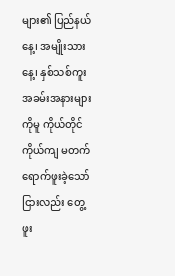များ၏ ပြည်နယ်နေ့၊ အမျိုးသားနေ့၊ နှစ်သစ်ကူး အခမ်းအနားများကိုမူ ကိုယ်တိုင်ကိုယ်ကျ မတက်ရောက်ဖူးခဲ့သော်ငြားလည်း တွေ့ဖူး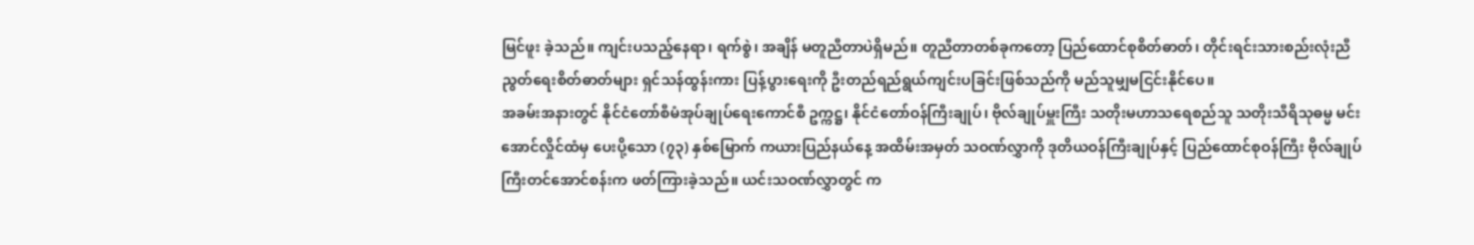မြင်ဖူး ခဲ့သည်။ ကျင်းပသည့်နေရာ၊ ရက်စွဲ၊ အချိန် မတူညီတာပဲရှိမည်။ တူညီတာတစ်ခုကတော့ ပြည်ထောင်စုစိတ်ဓာတ်၊ တိုင်းရင်းသားစည်းလုံးညီညွတ်ရေးစိတ်ဓာတ်များ ရှင်သန်ထွန်းကား ပြန့်ပွားရေးကို ဦးတည်ရည်ရွယ်ကျင်းပခြင်းဖြစ်သည်ကို မည်သူမျှမငြင်းနိုင်ပေ။
အခမ်းအနားတွင် နိုင်ငံတော်စီမံအုပ်ချုပ်ရေးကောင်စီ ဥက္ကဋ္ဌ၊ နိုင်ငံတော်ဝန်ကြီးချုပ်၊ ဗိုလ်ချုပ်မှူးကြီး သတိုးမဟာသရေစည်သူ သတိုးသီရိသုဓမ္မ မင်းအောင်လှိုင်ထံမှ ပေးပို့သော (၇၃) နှစ်မြောက် ကယားပြည်နယ်နေ့ အထိမ်းအမှတ် သဝဏ်လွှာကို ဒုတိယဝန်ကြီးချုပ်နှင့် ပြည်ထောင်စုဝန်ကြီး ဗိုလ်ချုပ်ကြီးတင်အောင်စန်းက ဖတ်ကြားခဲ့သည်။ ယင်းသဝဏ်လွှာတွင် က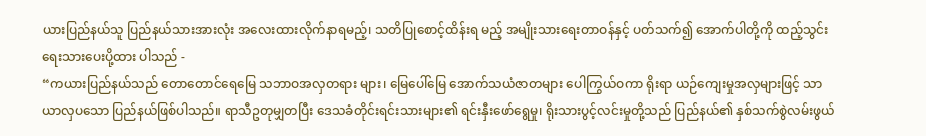ယားပြည်နယ်သူ ပြည်နယ်သားအားလုံး အလေးထားလိုက်နာရမည့်၊ သတိပြုစောင့်ထိန်းရ မည့် အမျိုးသားရေးတာဝန်နှင့် ပတ်သက်၍ အောက်ပါတို့ကို ထည့်သွင်းရေးသားပေးပို့ထား ပါသည် -
“ကယားပြည်နယ်သည် တောတောင်ရေမြေ သဘာဝအလှတရား များ၊ မြေပေါ်မြေ အောက်သယံဇာတများ ပေါကြွယ်ဝကာ ရိုးရာ ယဉ်ကျေးမှုအလှများဖြင့် သာယာလှပသော ပြည်နယ်ဖြစ်ပါသည်။ ရာသီဥတုမျှတပြီး ဒေသခံတိုင်းရင်းသားများ၏ ရင်းနှီးဖော်ရွေမှု၊ ရိုးသားပွင့်လင်းမှုတို့သည် ပြည်နယ်၏ နှစ်သက်စွဲလမ်းဖွယ်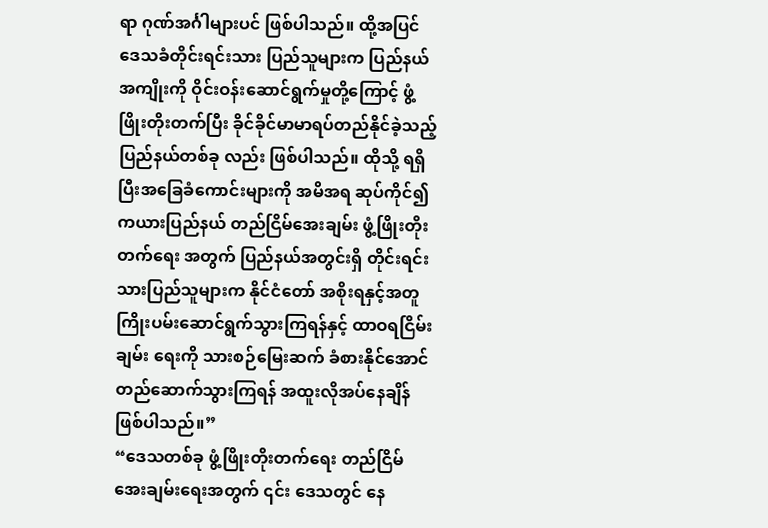ရာ ဂုဏ်အင်္ဂါများပင် ဖြစ်ပါသည်။ ထို့အပြင် ဒေသခံတိုင်းရင်းသား ပြည်သူများက ပြည်နယ်အကျိုးကို ဝိုင်းဝန်းဆောင်ရွက်မှုတို့ကြောင့် ဖွံ့ဖြိုးတိုးတက်ပြီး ခိုင်ခိုင်မာမာရပ်တည်နိုင်ခဲ့သည့် ပြည်နယ်တစ်ခု လည်း ဖြစ်ပါသည်။ ထိုသို့ ရရှိပြီးအခြေခံကောင်းများကို အမိအရ ဆုပ်ကိုင်၍ ကယားပြည်နယ် တည်ငြိမ်အေးချမ်း ဖွံ့ဖြိုးတိုးတက်ရေး အတွက် ပြည်နယ်အတွင်းရှိ တိုင်းရင်းသားပြည်သူများက နိုင်ငံတော် အစိုးရနှင့်အတူ ကြိုးပမ်းဆောင်ရွက်သွားကြရန်နှင့် ထာဝရငြိမ်းချမ်း ရေးကို သားစဉ်မြေးဆက် ခံစားနိုင်အောင် တည်ဆောက်သွားကြရန် အထူးလိုအပ်နေချိန် ဖြစ်ပါသည်။”
“ဒေသတစ်ခု ဖွံ့ဖြိုးတိုးတက်ရေး တည်ငြိမ်အေးချမ်းရေးအတွက် ၎င်း ဒေသတွင် နေ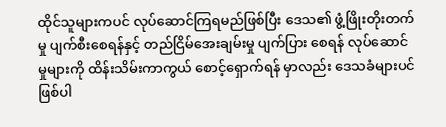ထိုင်သူများကပင် လုပ်ဆောင်ကြရမည်ဖြစ်ပြီး ဒေသ၏ ဖွံ့ဖြိုးတိုးတက်မှု ပျက်စီးစေရန်နှင့် တည်ငြိမ်အေးချမ်းမှု ပျက်ပြား စေရန် လုပ်ဆောင်မှုများကို ထိန်းသိမ်းကာကွယ် စောင့်ရှောက်ရန် မှာလည်း ဒေသခံများပင် ဖြစ်ပါ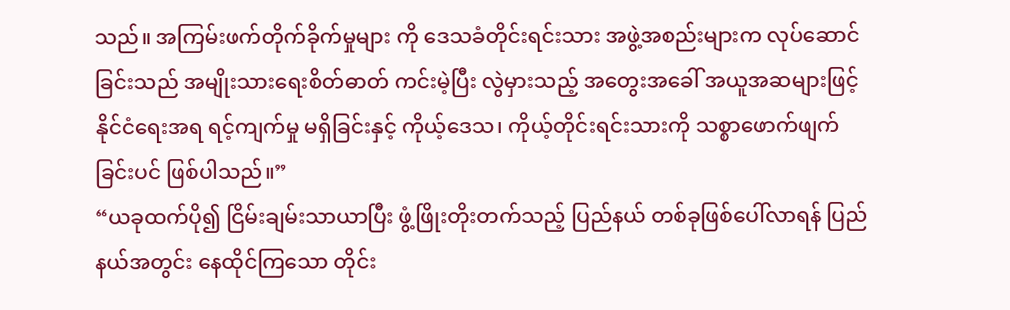သည်။ အကြမ်းဖက်တိုက်ခိုက်မှုများ ကို ဒေသခံတိုင်းရင်းသား အဖွဲ့အစည်းများက လုပ်ဆောင်ခြင်းသည် အမျိုးသားရေးစိတ်ဓာတ် ကင်းမဲ့ပြီး လွဲမှားသည့် အတွေးအခေါ် အယူအဆများဖြင့် နိုင်ငံရေးအရ ရင့်ကျက်မှု မရှိခြင်းနှင့် ကိုယ့်ဒေသ၊ ကိုယ့်တိုင်းရင်းသားကို သစ္စာဖောက်ဖျက် ခြင်းပင် ဖြစ်ပါသည်။”
“ယခုထက်ပို၍ ငြိမ်းချမ်းသာယာပြီး ဖွံ့ဖြိုးတိုးတက်သည့် ပြည်နယ် တစ်ခုဖြစ်ပေါ်လာရန် ပြည်နယ်အတွင်း နေထိုင်ကြသော တိုင်း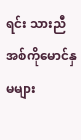ရင်း သားညီအစ်ကိုမောင်နှမများ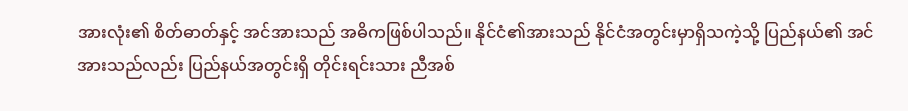အားလုံး၏ စိတ်ဓာတ်နှင့် အင်အားသည် အဓိကဖြစ်ပါသည်။ နိုင်ငံ၏အားသည် နိုင်ငံအတွင်းမှာရှိသကဲ့သို့ ပြည်နယ်၏ အင်အားသည်လည်း ပြည်နယ်အတွင်းရှိ တိုင်းရင်းသား ညီအစ်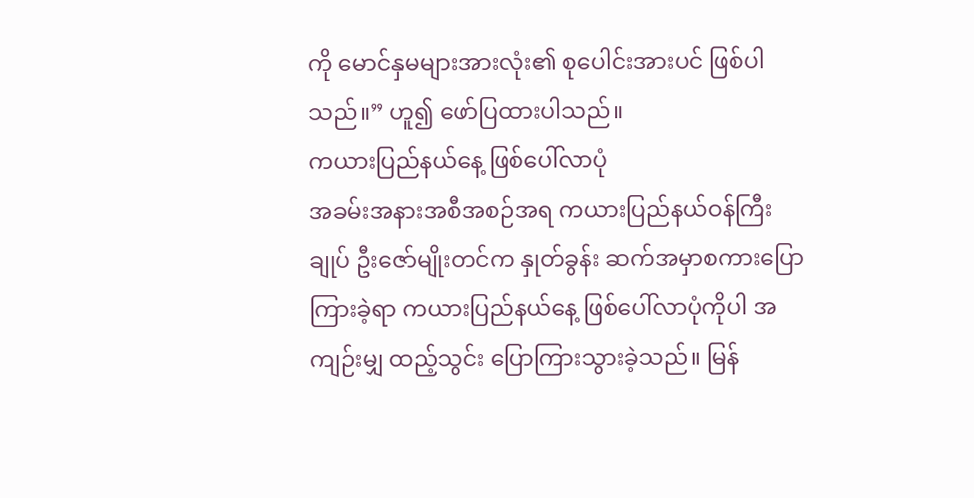ကို မောင်နှမများအားလုံး၏ စုပေါင်းအားပင် ဖြစ်ပါသည်။” ဟူ၍ ဖော်ပြထားပါသည်။
ကယားပြည်နယ်နေ့ ဖြစ်ပေါ်လာပုံ
အခမ်းအနားအစီအစဉ်အရ ကယားပြည်နယ်ဝန်ကြီးချုပ် ဦးဇော်မျိုးတင်က နှုတ်ခွန်း ဆက်အမှာစကားပြောကြားခဲ့ရာ ကယားပြည်နယ်နေ့ ဖြစ်ပေါ်လာပုံကိုပါ အကျဉ်းမျှ ထည့်သွင်း ပြောကြားသွားခဲ့သည်။ မြန်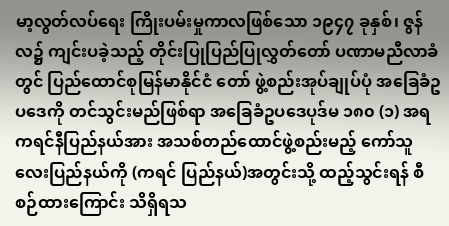မာ့လွတ်လပ်ရေး ကြိုးပမ်းမှုကာလဖြစ်သော ၁၉၄၇ ခုနှစ်၊ ဇွန်လ၌ ကျင်းပခဲ့သည့် တိုင်းပြုပြည်ပြုလွှတ်တော် ပဏာမညီလာခံတွင် ပြည်ထောင်စုမြန်မာနိုင်ငံ တော် ဖွဲ့စည်းအုပ်ချုပ်ပုံ အခြေခံဥပဒေကို တင်သွင်းမည်ဖြစ်ရာ အခြေခံဥပဒေပုဒ်မ ၁၈၀ (၁) အရ ကရင်နီပြည်နယ်အား အသစ်တည်ထောင်ဖွဲ့စည်းမည့် ကော်သူလေးပြည်နယ်ကို (ကရင် ပြည်နယ်)အတွင်းသို့ ထည့်သွင်းရန် စီစဉ်ထားကြောင်း သိရှိရသ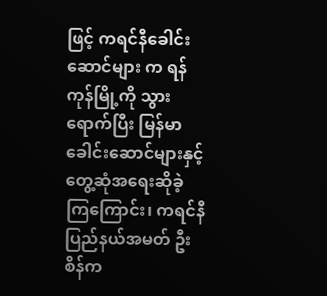ဖြင့် ကရင်နီခေါင်းဆောင်များ က ရန်ကုန်မြို့ကို သွားရောက်ပြီး မြန်မာခေါင်းဆောင်များနှင့် တွေ့ဆုံအရေးဆိုခဲ့ကြကြောင်း၊ ကရင်နီပြည်နယ်အမတ် ဦးစိန်က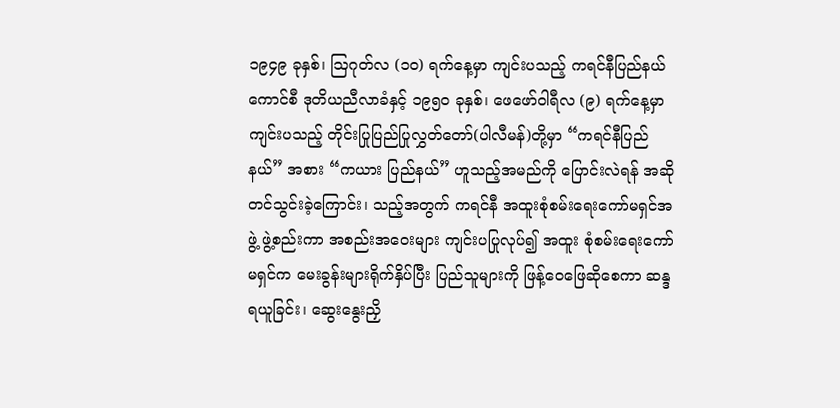၁၉၄၉ ခုနှစ်၊ ဩဂုတ်လ (၁၀) ရက်နေ့မှာ ကျင်းပသည့် ကရင်နီပြည်နယ်ကောင်စီ ဒုတိယညီလာခံနှင့် ၁၉၅၀ ခုနှစ်၊ ဖေဖော်ဝါရီလ (၉) ရက်နေ့မှာ ကျင်းပသည့် တိုင်းပြုပြည်ပြုလွှတ်တော်(ပါလီမန်)တို့မှာ “ကရင်နီပြည်နယ်” အစား “ကယား ပြည်နယ်” ဟူသည့်အမည်ကို ပြောင်းလဲရန် အဆိုတင်သွင်းခဲ့ကြောင်း၊ သည့်အတွက် ကရင်နီ အထူးစုံစမ်းရေးကော်မရှင်အဖွဲ့ ဖွဲ့စည်းကာ အစည်းအဝေးများ ကျင်းပပြုလုပ်၍ အထူး စုံစမ်းရေးကော်မရှင်က မေးခွန်းများရိုက်နှိပ်ပြီး ပြည်သူများကို ဖြန့်ဝေဖြေဆိုစေကာ ဆန္ဒ ရယူခြင်း၊ ဆွေးနွေးညှိ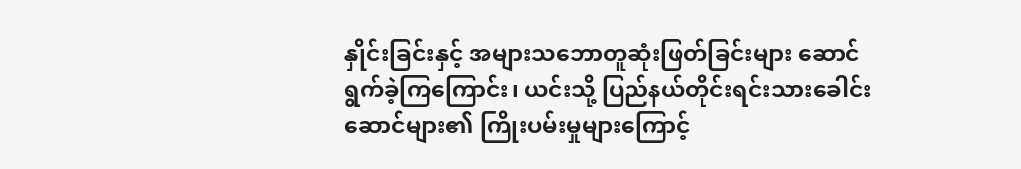နှိုင်းခြင်းနှင့် အများသဘောတူဆုံးဖြတ်ခြင်းများ ဆောင်ရွက်ခဲ့ကြကြောင်း၊ ယင်းသို့ ပြည်နယ်တိုင်းရင်းသားခေါင်းဆောင်များ၏ ကြိုးပမ်းမှုများကြောင့်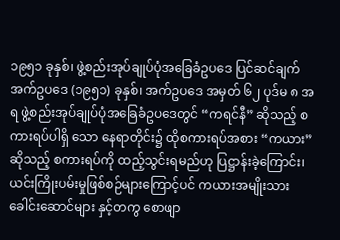၁၉၅၁ ခုနှစ်၊ ဖွဲ့စည်းအုပ်ချုပ်ပုံအခြေခံဥပဒေ ပြင်ဆင်ချက် အက်ဥပဒေ (၁၉၅၁) ခုနှစ်၊ အက်ဥပဒေ အမှတ် ၆၂ ပုဒ်မ ၈ အရ ဖွဲ့စည်းအုပ်ချုပ်ပုံအခြေခံဥပဒေတွင် “ကရင်နီ” ဆိုသည့် စကားရပ်ပါရှိ သော နေရာတိုင်း၌ ထိုစကားရပ်အစား “ကယား” ဆိုသည့် စကားရပ်ကို ထည့်သွင်းရမည်ဟု ပြဋ္ဌာန်းခဲ့ကြောင်း၊ ယင်းကြိုးပမ်းမှုဖြစ်စဉ်များကြောင့်ပင် ကယားအမျိုးသားခေါင်းဆောင်များ နှင့်တကွ စောဖျာ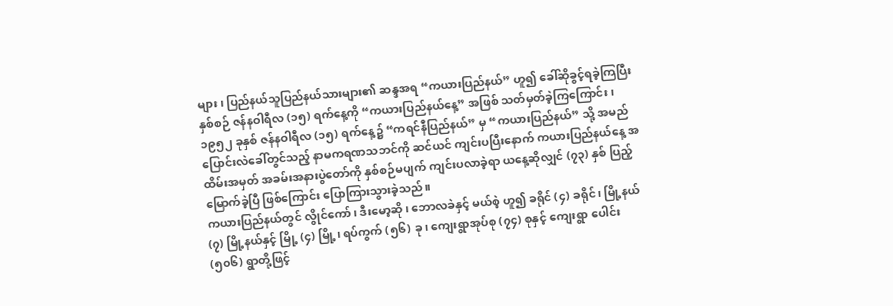များ၊ ပြည်နယ်သူပြည်နယ်သားများ၏ ဆန္ဒအရ “ကယားပြည်နယ်” ဟူ၍ ခေါ်ဆိုခွင့်ရခဲ့ကြပြီး နှစ်စဉ် ဇန်နဝါရီလ (၁၅) ရက်နေ့ကို “ကယားပြည်နယ်နေ့” အဖြစ် သတ်မှတ်ခဲ့ကြကြောင်း၊ ၁၉၅၂ ခုနှစ် ဇန်နဝါရီလ (၁၅) ရက်နေ့၌ “ကရင်နီပြည်နယ်” မှ “ကယားပြည်နယ်” သို့ အမည်ပြောင်းလဲခေါ်တွင်သည့် နာမကရဏသဘင်ကို ဆင်ယင် ကျင်းပပြီးနောက် ကယားပြည်နယ်နေ့ အထိမ်းအမှတ် အခမ်းအနားပွဲတော်ကို နှစ်စဉ်မပျက် ကျင်းပလာခဲ့ရာ ယနေ့ဆိုလျှင် (၇၃) နှစ် ပြည့်မြောက်ခဲ့ပြီ ဖြစ်ကြောင်း ပြောကြားသွားခဲ့သည်။
ကယားပြည်နယ်တွင် လွိုင်ကော်၊ ဒီးမော့ဆို၊ ဘောလခဲနှင့် မယ်စဲ့ ဟူ၍ ခရိုင် (၄) ခရိုင်၊ မြို့နယ် (၇) မြို့နယ်နှင့် မြို့ (၄) မြို့၊ ရပ်ကွက် (၅၆) ခု၊ ကျေးရွာအုပ်စု (၇၄) စုနှင့် ကျေးရွာ ပေါင်း (၅၀၆) ရွာတို့ဖြင့်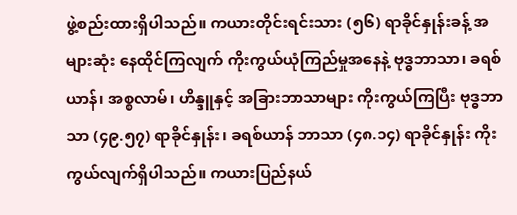ဖွဲ့စည်းထားရှိပါသည်။ ကယားတိုင်းရင်းသား (၅၆) ရာခိုင်နှုန်းခန့် အများဆုံး နေထိုင်ကြလျက် ကိုးကွယ်ယုံကြည်မှုအနေနဲ့ ဗုဒ္ဓဘာသာ၊ ခရစ်ယာန်၊ အစ္စလာမ်၊ ဟိန္ဒူနှင့် အခြားဘာသာများ ကိုးကွယ်ကြပြီး ဗုဒ္ဓဘာသာ (၄၉.၅၇) ရာခိုင်နှုန်း၊ ခရစ်ယာန် ဘာသာ (၄၈.၁၄) ရာခိုင်နှုန်း ကိုးကွယ်လျက်ရှိပါသည်။ ကယားပြည်နယ်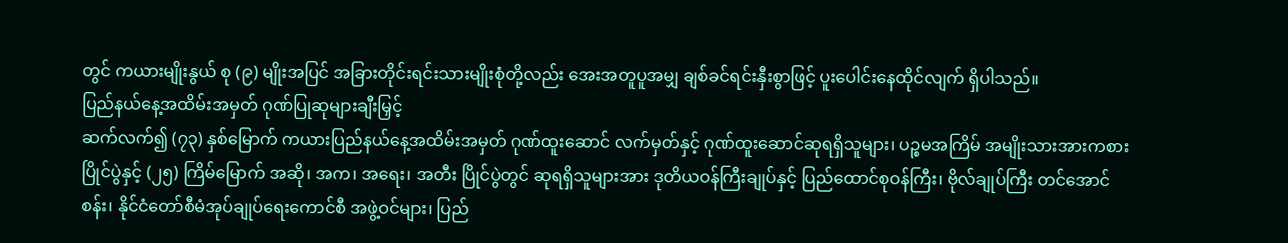တွင် ကယားမျိုးနွယ် စု (၉) မျိုးအပြင် အခြားတိုင်းရင်းသားမျိုးစုံတို့လည်း အေးအတူပူအမျှ ချစ်ခင်ရင်းနှီးစွာဖြင့် ပူးပေါင်းနေထိုင်လျက် ရှိပါသည်။
ပြည်နယ်နေ့အထိမ်းအမှတ် ဂုဏ်ပြုဆုများချီးမြှင့်
ဆက်လက်၍ (၇၃) နှစ်မြောက် ကယားပြည်နယ်နေ့အထိမ်းအမှတ် ဂုဏ်ထူးဆောင် လက်မှတ်နှင့် ဂုဏ်ထူးဆောင်ဆုရရှိသူများ၊ ပဉ္စမအကြိမ် အမျိုးသားအားကစားပြိုင်ပွဲနှင့် (၂၅) ကြိမ်မြောက် အဆို၊ အက၊ အရေး၊ အတီး ပြိုင်ပွဲတွင် ဆုရရှိသူများအား ဒုတိယဝန်ကြီးချုပ်နှင့် ပြည်ထောင်စုဝန်ကြီး၊ ဗိုလ်ချုပ်ကြီး တင်အောင်စန်း၊ နိုင်ငံတော်စီမံအုပ်ချုပ်ရေးကောင်စီ အဖွဲ့ဝင်များ၊ ပြည်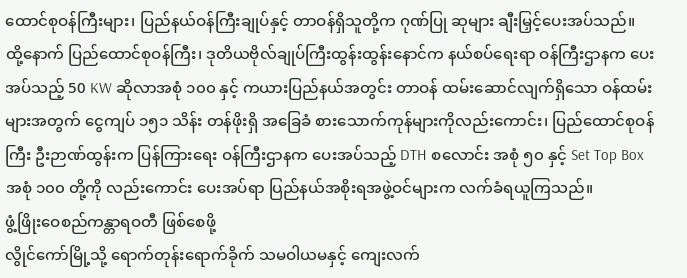ထောင်စုဝန်ကြီးများ၊ ပြည်နယ်ဝန်ကြီးချုပ်နှင့် တာဝန်ရှိသူတို့က ဂုဏ်ပြု ဆုများ ချီးမြှင့်ပေးအပ်သည်။
ထို့နောက် ပြည်ထောင်စုဝန်ကြီး၊ ဒုတိယဗိုလ်ချုပ်ကြီးထွန်းထွန်းနောင်က နယ်စပ်ရေးရာ ဝန်ကြီးဌာနက ပေးအပ်သည့် 50 KW ဆိုလာအစုံ ၁၀၀ နှင့် ကယားပြည်နယ်အတွင်း တာဝန် ထမ်းဆောင်လျက်ရှိသော ဝန်ထမ်းများအတွက် ငွေကျပ် ၁၅၁ သိန်း တန်ဖိုးရှိ အခြေခံ စားသောက်ကုန်များကိုလည်းကောင်း၊ ပြည်ထောင်စုဝန်ကြီး ဦးဉာဏ်ထွန်းက ပြန်ကြားရေး ဝန်ကြီးဌာနက ပေးအပ်သည့် DTH စလောင်း အစုံ ၅၀ နှင့် Set Top Box အစုံ ၁၀၀ တို့ကို လည်းကောင်း ပေးအပ်ရာ ပြည်နယ်အစိုးရအဖွဲ့ဝင်များက လက်ခံရယူကြသည်။
ဖွံ့ဖြိုးဝေစည်ကန္တာရဝတီ ဖြစ်စေဖို့
လွိုင်ကော်မြို့သို့ ရောက်တုန်းရောက်ခိုက် သမဝါယမနှင့် ကျေးလက်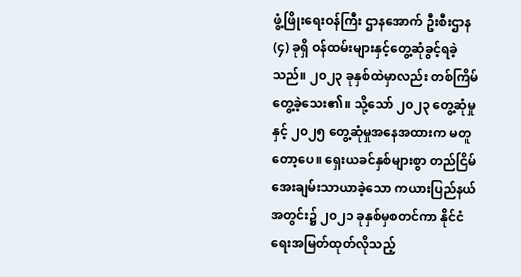ဖွံ့ဖြိုးရေးဝန်ကြီး ဌာနအောက် ဦးစီးဌာန (၄) ခုရှိ ဝန်ထမ်းများနှင့်တွေ့ဆုံခွင့်ရခဲ့သည်။ ၂၀၂၃ ခုနှစ်ထဲမှာလည်း တစ်ကြိမ်တွေ့ခဲ့သေး၏။ သို့သော် ၂၀၂၃ တွေ့ဆုံမှုနှင့် ၂၀၂၅ တွေ့ဆုံမှုအနေအထားက မတူတော့ပေ။ ရှေးယခင်နှစ်များစွာ တည်ငြိမ်အေးချမ်းသာယာခဲ့သော ကယားပြည်နယ် အတွင်း၌ ၂၀၂၁ ခုနှစ်မှစတင်ကာ နိုင်ငံရေးအမြတ်ထုတ်လိုသည့်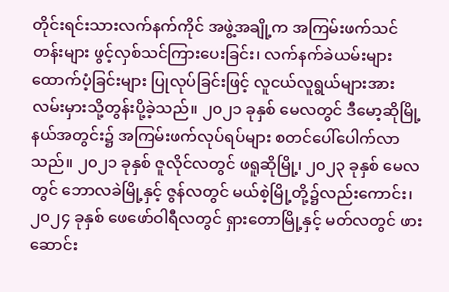တိုင်းရင်းသားလက်နက်ကိုင် အဖွဲ့အချို့က အကြမ်းဖက်သင်တန်းများ ဖွင့်လှစ်သင်ကြားပေးခြင်း၊ လက်နက်ခဲယမ်းများ ထောက်ပံ့ခြင်းများ ပြုလုပ်ခြင်းဖြင့် လူငယ်လူရွယ်များအား လမ်းမှားသို့တွန်းပို့ခဲ့သည်။ ၂၀၂၁ ခုနှစ် မေလတွင် ဒီမော့ဆိုမြို့နယ်အတွင်း၌ အကြမ်းဖက်လုပ်ရပ်များ စတင်ပေါ်ပေါက်လာ သည်။ ၂၀၂၁ ခုနှစ် ဇူလိုင်လတွင် ဖရူဆိုမြို့၊ ၂၀၂၃ ခုနှစ် မေလတွင် ဘောလခဲမြို့နှင့် ဇွန်လတွင် မယ်စဲ့မြို့တို့၌လည်းကောင်း၊ ၂၀၂၄ ခုနှစ် ဖေဖော်ဝါရီလတွင် ရှားတောမြို့နှင့် မတ်လတွင် ဖားဆောင်း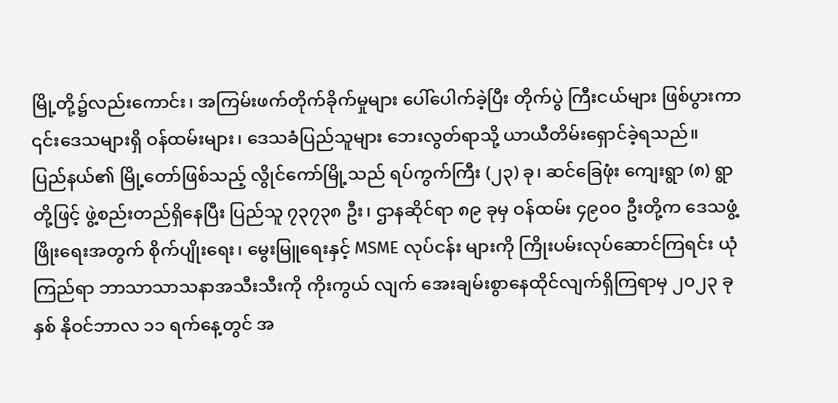မြို့တို့၌လည်းကောင်း၊ အကြမ်းဖက်တိုက်ခိုက်မှုများ ပေါ်ပေါက်ခဲ့ပြီး တိုက်ပွဲ ကြီးငယ်များ ဖြစ်ပွားကာ ၎င်းဒေသများရှိ ဝန်ထမ်းများ၊ ဒေသခံပြည်သူများ ဘေးလွတ်ရာသို့ ယာယီတိမ်းရှောင်ခဲ့ရသည်။
ပြည်နယ်၏ မြို့တော်ဖြစ်သည့် လွိုင်ကော်မြို့သည် ရပ်ကွက်ကြီး (၂၃) ခု၊ ဆင်ခြေဖုံး ကျေးရွာ (၈) ရွာတို့ဖြင့် ဖွဲ့စည်းတည်ရှိနေပြီး ပြည်သူ ၇၃၇၃၈ ဦး၊ ဌာနဆိုင်ရာ ၈၉ ခုမှ ဝန်ထမ်း ၄၉၀၀ ဦးတို့က ဒေသဖွံ့ဖြိုးရေးအတွက် စိုက်ပျိုးရေး၊ မွေးမြူရေးနှင့် MSME လုပ်ငန်း များကို ကြိုးပမ်းလုပ်ဆောင်ကြရင်း ယုံကြည်ရာ ဘာသာသာသနာအသီးသီးကို ကိုးကွယ် လျက် အေးချမ်းစွာနေထိုင်လျက်ရှိကြရာမှ ၂၀၂၃ ခုနှစ် နိုဝင်ဘာလ ၁၁ ရက်နေ့တွင် အ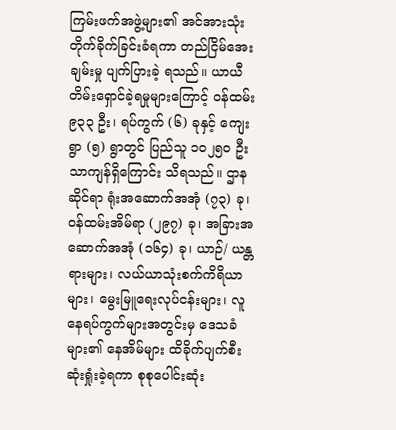ကြမ်းဖက်အဖွဲ့များ၏ အင်အားသုံးတိုက်ခိုက်ခြင်းခံရကာ တည်ငြိမ်အေးချမ်းမှု ပျက်ပြားခဲ့ ရသည်။ ယာယီတိမ်းရှောင်ခဲ့ရမှုများကြောင့် ဝန်ထမ်း ၉၃၃ ဦး၊ ရပ်ကွက် (၆) ခုနှင့် ကျေးရွာ (၅) ရွာတွင် ပြည်သူ ၁၀၂၅၀ ဦးသာကျန်ရှိကြောင်း သိရသည်။ ဌာနဆိုင်ရာ ရုံးအဆောက်အအုံ (၇၃) ခု၊ ဝန်ထမ်းအိမ်ရာ (၂၉၇) ခု၊ အခြားအဆောက်အအုံ (၁၆၄) ခု၊ ယာဉ်/ ယန္တရားများ၊ လယ်ယာသုံးစက်ကိရိယာများ၊ မွေးမြူရေးလုပ်ငန်းများ၊ လူနေရပ်ကွက်များအတွင်းမှ ဒေသခံ များ၏ နေအိမ်များ ထိခိုက်ပျက်စီးဆုံးရှုံးခဲ့ရကာ စုစုပေါင်းဆုံး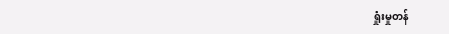ရှုံးမှုတန်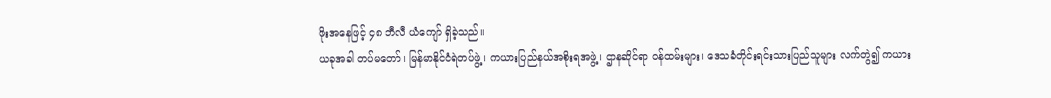ဖိုးအနေဖြင့် ၄၈ ဘီလီ ယံကျော် ရှိခဲ့သည်။
ယခုအခါ တပ်မတော်၊ မြန်မာနိုင်ငံရဲတပ်ဖွဲ့၊ ကယားပြည်နယ်အစိုးရအဖွဲ့၊ ဌာနဆိုင်ရာ ဝန်ထမ်းများ၊ ဒေသခံတိုင်းရင်းသားပြည်သူများ လက်တွဲ၍ ကယား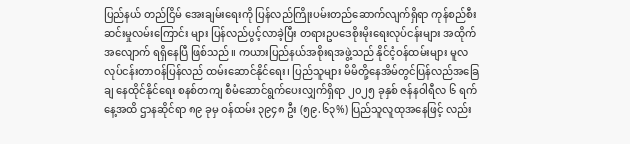ပြည်နယ် တည်ငြိမ် အေးချမ်းရေးကို ပြန်လည်ကြိုးပမ်းတည်ဆောက်လျက်ရှိရာ ကုန်စည်စီးဆင်းမှုလမ်းကြောင်း များ ပြန်လည်ပွင့်လာခဲ့ပြီး တရားဥပဒေစိုးမိုးရေးလုပ်ငန်းများ အထိုက်အလျောက် ရရှိနေပြီ ဖြစ်သည်။ ကယားပြည်နယ်အစိုးရအဖွဲ့သည် နိုင်ငံ့ဝန်ထမ်းများ မူလလုပ်ငန်းတာဝန်ပြန်လည် ထမ်းဆောင်နိုင်ရေး၊ ပြည်သူများ မိမိတို့နေအိမ်တွင်ပြန်လည်အခြေချ နေထိုင်နိုင်ရေး စနစ်တကျ စီမံဆောင်ရွက်ပေးလျှက်ရှိရာ ၂၀၂၅ ခုနှစ် ဇန်နဝါရီလ ၆ ရက်နေ့အထိ ဌာနဆိုင်ရာ ၈၉ ခုမှ ဝန်ထမ်း ၃၉၄၈ ဦး (၅၉.၆၃%) ပြည်သူလူထုအနေဖြင့် လည်း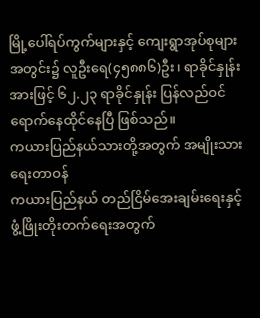မြို့ပေါ်ရပ်ကွက်များနှင့် ကျေးရွာအုပ်စုများအတွင်း၌ လူဦးရေ(၄၅၈၈၆)ဦး၊ ရာခိုင်နှုန်း အားဖြင့် ၆၂.၂၃ ရာခိုင်နှုန်း ပြန်လည်ဝင်ရောက်နေထိုင်နေပြီ ဖြစ်သည်။
ကယားပြည်နယ်သားတို့အတွက် အမျိုးသားရေးတာဝန်
ကယားပြည်နယ် တည်ငြိမ်အေးချမ်းရေးနှင့် ဖွံ့ဖြိုးတိုးတက်ရေးအတွက်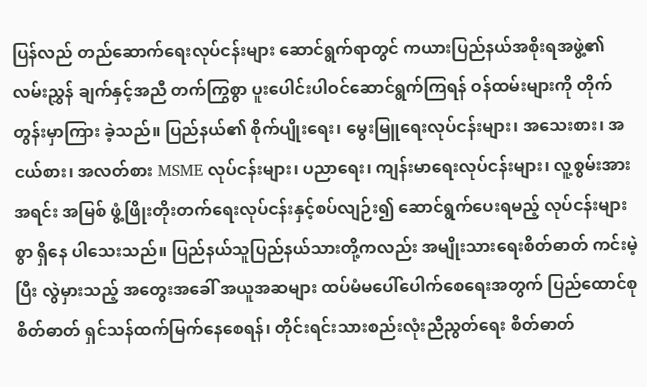ပြန်လည် တည်ဆောက်ရေးလုပ်ငန်းများ ဆောင်ရွက်ရာတွင် ကယားပြည်နယ်အစိုးရအဖွဲ့၏ လမ်းညွှန် ချက်နှင့်အညီ တက်ကြွစွာ ပူးပေါင်းပါဝင်ဆောင်ရွက်ကြရန် ဝန်ထမ်းများကို တိုက်တွန်းမှာကြား ခဲ့သည်။ ပြည်နယ်၏ စိုက်ပျိုးရေး၊ မွေးမြူရေးလုပ်ငန်းများ၊ အသေးစား၊ အငယ်စား၊ အလတ်စား MSME လုပ်ငန်းများ၊ ပညာရေး၊ ကျန်းမာရေးလုပ်ငန်းများ၊ လူ့စွမ်းအားအရင်း အမြစ် ဖွံ့ဖြိုးတိုးတက်ရေးလုပ်ငန်းနှင့်စပ်လျဉ်း၍ ဆောင်ရွက်ပေးရမည့် လုပ်ငန်းများစွာ ရှိနေ ပါသေးသည်။ ပြည်နယ်သူပြည်နယ်သားတို့ကလည်း အမျိုးသားရေးစိတ်ဓာတ် ကင်းမဲ့ပြီး လွဲမှားသည့် အတွေးအခေါ် အယူအဆများ ထပ်မံမပေါ်ပေါက်စေရေးအတွက် ပြည်ထောင်စု စိတ်ဓာတ် ရှင်သန်ထက်မြက်နေစေရန်၊ တိုင်းရင်းသားစည်းလုံးညီညွတ်ရေး စိတ်ဓာတ်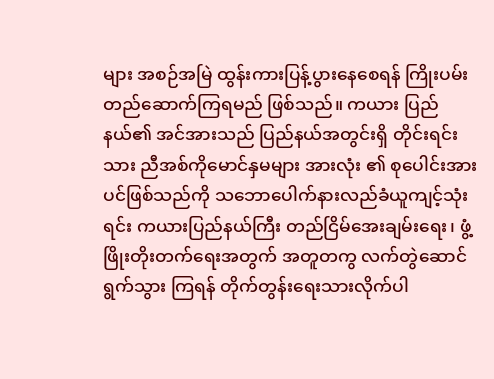များ အစဉ်အမြဲ ထွန်းကားပြန့်ပွားနေစေရန် ကြိုးပမ်းတည်ဆောက်ကြရမည် ဖြစ်သည်။ ကယား ပြည်နယ်၏ အင်အားသည် ပြည်နယ်အတွင်းရှိ တိုင်းရင်းသား ညီအစ်ကိုမောင်နှမများ အားလုံး ၏ စုပေါင်းအားပင်ဖြစ်သည်ကို သဘောပေါက်နားလည်ခံယူကျင့်သုံးရင်း ကယားပြည်နယ်ကြီး တည်ငြိမ်အေးချမ်းရေး၊ ဖွံ့ဖြိုးတိုးတက်ရေးအတွက် အတူတကွ လက်တွဲဆောင်ရွက်သွား ကြရန် တိုက်တွန်းရေးသားလိုက်ပါ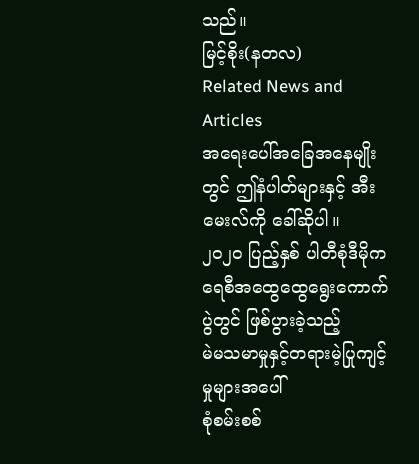သည်။
မြင့်စိုး(နတလ)
Related News and Articles
အရေးပေါ်အခြေအနေမျိုးတွင် ဤနံပါတ်များနှင့် အီးမေးလ်ကို ခေါ်ဆိုပါ။
၂၀၂၀ ပြည့်နှစ် ပါတီစုံဒီမိုကရေစီအထွေထွေရွေးကောက်ပွဲတွင် ဖြစ်ပွားခဲ့သည့်
မဲမသမာမှုနှင့်တရားမဲ့ပြုကျင့်မှုများအပေါ်
စုံစမ်းစစ်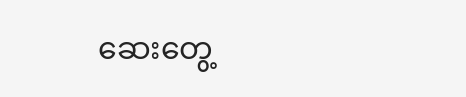ဆေးတွေ့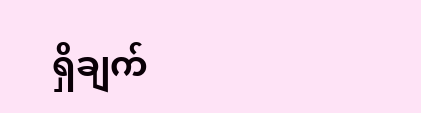ရှိချက်